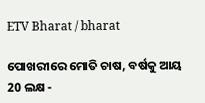ETV Bharat / bharat

ପୋଖରୀରେ ମୋତି ଚାଷ, ବର୍ଷକୁ ଆୟ 20 ଲକ୍ଷ -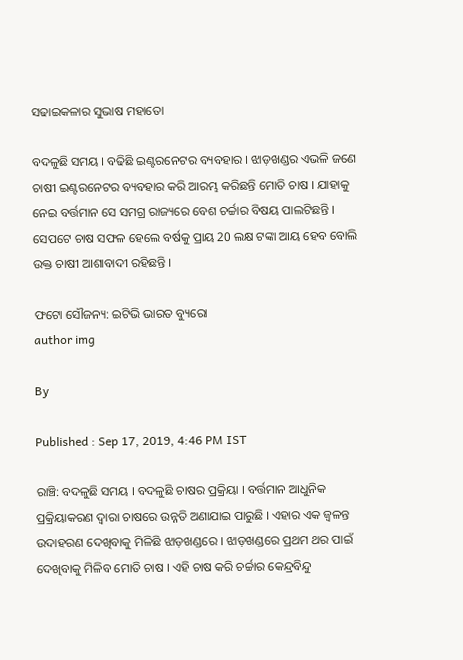ସଢାଇକଳାର ସୁଭାଷ ମହାତୋ

ବଦଳୁଛି ସମୟ । ବଢିଛି ଇଣ୍ଟରନେଟର ବ୍ୟବହାର । ଝାଡ଼ଖଣ୍ଡର ଏଭଳି ଜଣେ ଚାଷୀ ଇଣ୍ଟରନେଟର ବ୍ୟବହାର କରି ଆରମ୍ଭ କରିଛନ୍ତି ମୋତି ଚାଷ । ଯାହାକୁ ନେଇ ବର୍ତ୍ତମାନ ସେ ସମଗ୍ର ରାଜ୍ୟରେ ବେଶ ଚର୍ଚ୍ଚାର ବିଷୟ ପାଲଟିଛନ୍ତି । ସେପଟେ ଚାଷ ସଫଳ ହେଲେ ବର୍ଷକୁ ପ୍ରାୟ 20 ଲକ୍ଷ ଟଙ୍କା ଆୟ ହେବ ବୋଲି ଉକ୍ତ ଚାଷୀ ଆଶାବାଦୀ ରହିଛନ୍ତି ।

ଫଟୋ ସୌଜନ୍ୟ: ଇଟିଭି ଭାରତ ବ୍ୟୁରୋ
author img

By

Published : Sep 17, 2019, 4:46 PM IST

ରାଞ୍ଚି: ବଦଳୁଛି ସମୟ । ବଦଳୁଛି ଚାଷର ପ୍ରକ୍ରିୟା । ବର୍ତ୍ତମାନ ଆଧୁନିକ ପ୍ରକ୍ରିୟାକରଣ ଦ୍ବାରା ଚାଷରେ ଉନ୍ନତି ଅଣାଯାଇ ପାରୁଛି । ଏହାର ଏକ ଜ୍ବଳନ୍ତ ଉଦାହରଣ ଦେଖିବାକୁ ମିଳିଛି ଝାଡ଼ଖଣ୍ଡରେ । ଝାଡ଼ଖଣ୍ଡରେ ପ୍ରଥମ ଥର ପାଇଁ ଦେଖିବାକୁ ମିଳିବ ମୋତି ଚାଷ । ଏହି ଚାଷ କରି ଚର୍ଚ୍ଚାର କେନ୍ଦ୍ରବିନ୍ଦୁ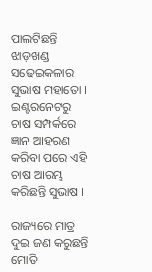ପାଲଟିଛନ୍ତି ଝାଡ଼ଖଣ୍ଡ ସଢେଇକଳାର ସୁଭାଷ ମହାତୋ । ଇଣ୍ଟରନେଟରୁ ଚାଷ ସମ୍ପର୍କରେ ଜ୍ଞାନ ଆହରଣ କରିବା ପରେ ଏହି ଚାଷ ଆରମ୍ଭ କରିଛନ୍ତି ସୁଭାଷ ।

ରାଜ୍ୟରେ ମାତ୍ର ଦୁଇ ଜଣ କରୁଛନ୍ତି ମୋତି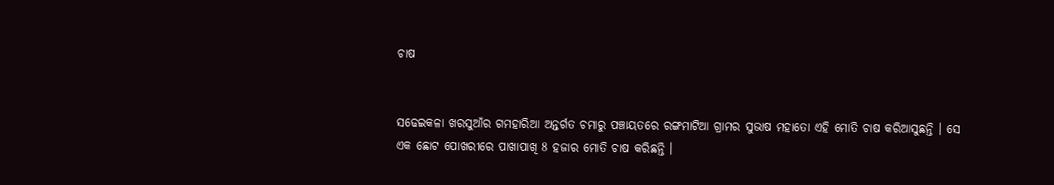ଚାଷ


ସଢେଇକଳା ଖରସୁଆଁର ଗମହାରିଆ ଅନ୍ତର୍ଗତ ଚମାରୁ ପଞ୍ଚାୟତରେ ରଙ୍ଗମାଟିଆ ଗ୍ରାମର ସୁଭାଷ ମହାତୋ ଏହି ମୋତି ଚାଷ କରିଆସୁଛନ୍ତି । ସେ ଏକ ଛୋଟ ପୋଖରୀରେ ପାଖାପାଖି 8 ହଜାର ମୋତି ଚାଷ କରିଛନ୍ତି ।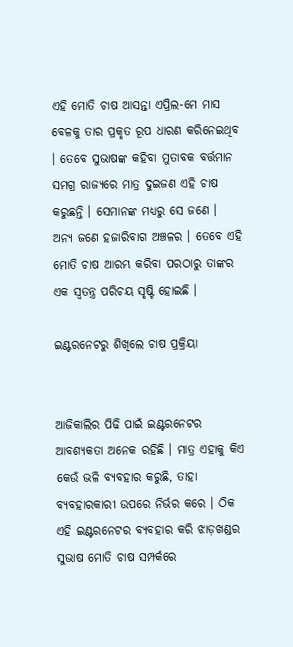ଏହି ମୋତି ଚାଷ ଆସନ୍ତା ଏପ୍ରିଲ-ମେ ମାସ ବେଳକୁ ତାର ପ୍ରକୃତ ରୂପ ଧାରଣ କରିନେଇଥିବ । ତେବେ ସୁଭାଷଙ୍କ କହିବା ମୁତାବକ ବର୍ତ୍ତମାନ ସମଗ୍ର ରାଜ୍ୟରେ ମାତ୍ର ଦୁଇଜଣ ଏହି ଚାଷ କରୁଛନ୍ତି । ସେମାନଙ୍କ ମଧ୍ୟରୁ ସେ ଜଣେ । ଅନ୍ୟ ଜଣେ ହଜାରିବାଗ ଅଞ୍ଚଳର । ତେବେ ଏହି ମୋତି ଚାଷ ଆରମ୍ଭ କରିବା ପରଠାରୁ ତାଙ୍କର ଏକ ସ୍ବତନ୍ତ୍ର ପରିଚୟ ସୃଷ୍ଟି ହୋଇଛି ।

ଇଣ୍ଟରନେଟରୁ ଶିଖିଲେ ଚାଷ ପ୍ରକ୍ରିୟା


ଆଜିକାଲିର ପିଢି ପାଇଁ ଇଣ୍ଟରନେଟର ଆବଶ୍ୟକତା ଅନେକ ରହିଛି । ମାତ୍ର ଏହାକୁ କିଏ କେଉଁ ଭଳି ବ୍ୟବହାର କରୁଛି, ତାହା ବ୍ୟବହାରକାରୀ ଉପରେ ନିର୍ଭର କରେ । ଠିକ ଏହି ଇଣ୍ଟରନେଟର ବ୍ୟବହାର କରି ଝାଡ଼ଖଣ୍ଡର ସୁଭାଷ ମୋତି ଚାଷ ସମ୍ପର୍କରେ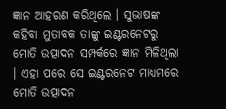ଜ୍ଞାନ ଆହରଣ କରିଥିଲେ । ସୁଭାଷଙ୍କ କହିବା ମୁତାବକ ତାଙ୍କୁ ଇଣ୍ଟରନେଟରୁ ମୋତି ଉତ୍ପାଦନ ସମ୍ପର୍କରେ ଜ୍ଞାନ ମିଳିଥିଲା । ଏହା ପରେ ସେ ଇଣ୍ଟରନେଟ ମାଧ୍ୟମରେ ମୋତି ଉତ୍ପାଦନ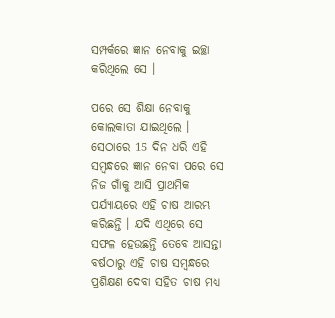ସମ୍ପର୍କରେ ଜ୍ଞାନ ନେବାକୁ ଇଚ୍ଛା କରିଥିଲେ ସେ ।

ପରେ ସେ ଶିକ୍ଷା ନେବାକୁ କୋଲକାତା ଯାଇଥିଲେ । ସେଠାରେ 15 ଦିନ ଧରି ଏହି ସମ୍ବନ୍ଧରେ ଜ୍ଞାନ ନେବା ପରେ ସେ ନିଜ ଗାଁକୁ ଆସି ପ୍ରାଥମିକ ପର୍ଯ୍ୟାୟରେ ଏହି ଚାଷ ଆରମ୍ଭ କରିଛନ୍ତି । ଯଦି ଏଥିରେ ସେ ସଫଳ ହେଉଛନ୍ତି ତେବେ ଆସନ୍ତା ବର୍ଷଠାରୁ ଏହି ଚାଷ ସମ୍ବନ୍ଧରେ ପ୍ରଶିକ୍ଷଣ ଦେବା ସହିତ ଚାଷ ମଧ୍ୟ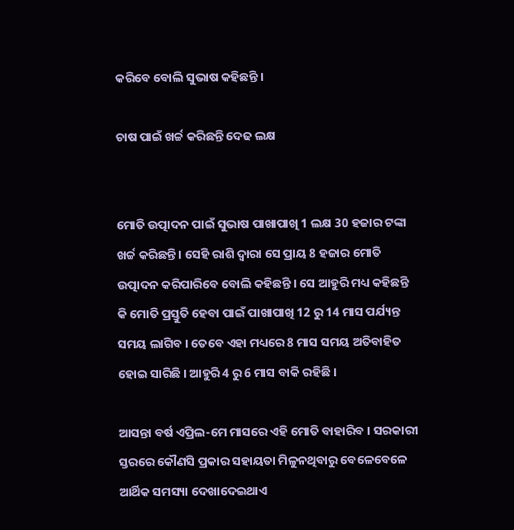କରିବେ ବୋଲି ସୁଭାଷ କହିଛନ୍ତି ।

ଚାଷ ପାଇଁ ଖର୍ଚ୍ଚ କରିଛନ୍ତି ଦେଢ ଲକ୍ଷ


ମୋତି ଉତ୍ପାଦନ ପାଇଁ ସୁଭାଷ ପାଖାପାଖି 1 ଲକ୍ଷ 30 ହଜାର ଟଙ୍କା ଖର୍ଚ୍ଚ କରିଛନ୍ତି । ସେହି ରାଶି ଦ୍ବାରା ସେ ପ୍ରାୟ 8 ହଜାର ମୋତି ଉତ୍ପାଦନ କରିପାରିବେ ବୋଲି କହିଛନ୍ତି । ସେ ଆହୁରି ମଧ୍ୟ କହିଛନ୍ତି କି ମୋତି ପ୍ରସ୍ତୁତି ହେବା ପାଇଁ ପାଖାପାଖି 12 ରୁ 14 ମାସ ପର୍ଯ୍ୟନ୍ତ ସମୟ ଲାଗିବ । ତେବେ ଏହା ମଧ୍ୟରେ 8 ମାସ ସମୟ ଅତିବାହିତ ହୋଇ ସାରିଛି । ଆହୁରି 4 ରୁ 6 ମାସ ବାକି ରହିଛି ।

ଆସନ୍ତା ବର୍ଷ ଏପ୍ରିଲ-ମେ ମାସରେ ଏହି ମୋତି ବାହାରିବ । ସରକାରୀ ସ୍ତରରେ କୌଣସି ପ୍ରକାର ସହାୟତା ମିଳୁନଥିବାରୁ ବେଳେବେଳେ ଆର୍ଥିକ ସମସ୍ୟା ଦେଖାଦେଇଥାଏ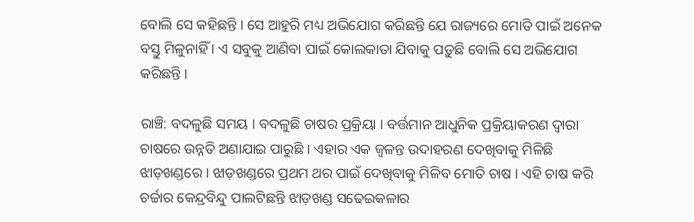ବୋଲି ସେ କହିଛନ୍ତି । ସେ ଆହୁରି ମଧ୍ୟ ଅଭିଯୋଗ କରିଛନ୍ତି ଯେ ରାଜ୍ୟରେ ମୋତି ପାଇଁ ଅନେକ ବସ୍ତୁ ମିଳୁନାହିଁ । ଏ ସବୁକୁ ଆଣିବା ପାଇଁ କୋଲକାତା ଯିବାକୁ ପଡ଼ୁଛି ବୋଲି ସେ ଅଭିଯୋଗ କରିଛନ୍ତି ।

ରାଞ୍ଚି: ବଦଳୁଛି ସମୟ । ବଦଳୁଛି ଚାଷର ପ୍ରକ୍ରିୟା । ବର୍ତ୍ତମାନ ଆଧୁନିକ ପ୍ରକ୍ରିୟାକରଣ ଦ୍ବାରା ଚାଷରେ ଉନ୍ନତି ଅଣାଯାଇ ପାରୁଛି । ଏହାର ଏକ ଜ୍ବଳନ୍ତ ଉଦାହରଣ ଦେଖିବାକୁ ମିଳିଛି ଝାଡ଼ଖଣ୍ଡରେ । ଝାଡ଼ଖଣ୍ଡରେ ପ୍ରଥମ ଥର ପାଇଁ ଦେଖିବାକୁ ମିଳିବ ମୋତି ଚାଷ । ଏହି ଚାଷ କରି ଚର୍ଚ୍ଚାର କେନ୍ଦ୍ରବିନ୍ଦୁ ପାଲଟିଛନ୍ତି ଝାଡ଼ଖଣ୍ଡ ସଢେଇକଳାର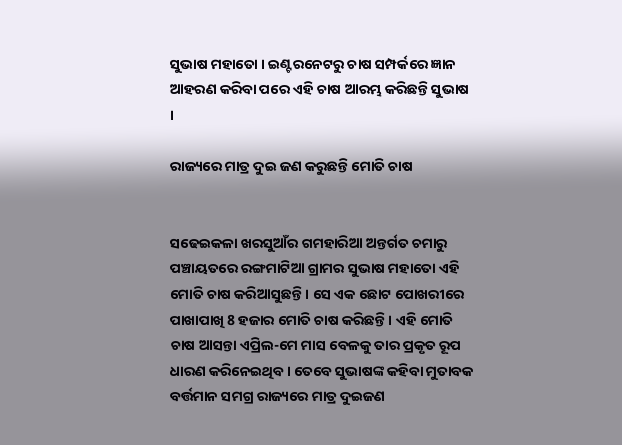ସୁଭାଷ ମହାତୋ । ଇଣ୍ଟରନେଟରୁ ଚାଷ ସମ୍ପର୍କରେ ଜ୍ଞାନ ଆହରଣ କରିବା ପରେ ଏହି ଚାଷ ଆରମ୍ଭ କରିଛନ୍ତି ସୁଭାଷ ।

ରାଜ୍ୟରେ ମାତ୍ର ଦୁଇ ଜଣ କରୁଛନ୍ତି ମୋତି ଚାଷ


ସଢେଇକଳା ଖରସୁଆଁର ଗମହାରିଆ ଅନ୍ତର୍ଗତ ଚମାରୁ ପଞ୍ଚାୟତରେ ରଙ୍ଗମାଟିଆ ଗ୍ରାମର ସୁଭାଷ ମହାତୋ ଏହି ମୋତି ଚାଷ କରିଆସୁଛନ୍ତି । ସେ ଏକ ଛୋଟ ପୋଖରୀରେ ପାଖାପାଖି 8 ହଜାର ମୋତି ଚାଷ କରିଛନ୍ତି । ଏହି ମୋତି ଚାଷ ଆସନ୍ତା ଏପ୍ରିଲ-ମେ ମାସ ବେଳକୁ ତାର ପ୍ରକୃତ ରୂପ ଧାରଣ କରିନେଇଥିବ । ତେବେ ସୁଭାଷଙ୍କ କହିବା ମୁତାବକ ବର୍ତ୍ତମାନ ସମଗ୍ର ରାଜ୍ୟରେ ମାତ୍ର ଦୁଇଜଣ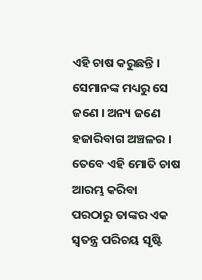ଏହି ଚାଷ କରୁଛନ୍ତି । ସେମାନଙ୍କ ମଧ୍ୟରୁ ସେ ଜଣେ । ଅନ୍ୟ ଜଣେ ହଜାରିବାଗ ଅଞ୍ଚଳର । ତେବେ ଏହି ମୋତି ଚାଷ ଆରମ୍ଭ କରିବା ପରଠାରୁ ତାଙ୍କର ଏକ ସ୍ବତନ୍ତ୍ର ପରିଚୟ ସୃଷ୍ଟି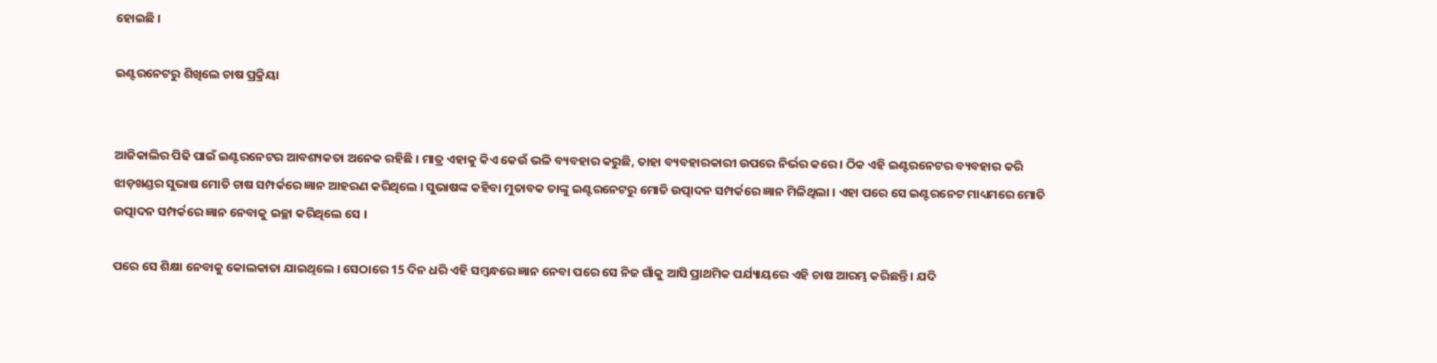ହୋଇଛି ।

ଇଣ୍ଟରନେଟରୁ ଶିଖିଲେ ଚାଷ ପ୍ରକ୍ରିୟା


ଆଜିକାଲିର ପିଢି ପାଇଁ ଇଣ୍ଟରନେଟର ଆବଶ୍ୟକତା ଅନେକ ରହିଛି । ମାତ୍ର ଏହାକୁ କିଏ କେଉଁ ଭଳି ବ୍ୟବହାର କରୁଛି, ତାହା ବ୍ୟବହାରକାରୀ ଉପରେ ନିର୍ଭର କରେ । ଠିକ ଏହି ଇଣ୍ଟରନେଟର ବ୍ୟବହାର କରି ଝାଡ଼ଖଣ୍ଡର ସୁଭାଷ ମୋତି ଚାଷ ସମ୍ପର୍କରେ ଜ୍ଞାନ ଆହରଣ କରିଥିଲେ । ସୁଭାଷଙ୍କ କହିବା ମୁତାବକ ତାଙ୍କୁ ଇଣ୍ଟରନେଟରୁ ମୋତି ଉତ୍ପାଦନ ସମ୍ପର୍କରେ ଜ୍ଞାନ ମିଳିଥିଲା । ଏହା ପରେ ସେ ଇଣ୍ଟରନେଟ ମାଧ୍ୟମରେ ମୋତି ଉତ୍ପାଦନ ସମ୍ପର୍କରେ ଜ୍ଞାନ ନେବାକୁ ଇଚ୍ଛା କରିଥିଲେ ସେ ।

ପରେ ସେ ଶିକ୍ଷା ନେବାକୁ କୋଲକାତା ଯାଇଥିଲେ । ସେଠାରେ 15 ଦିନ ଧରି ଏହି ସମ୍ବନ୍ଧରେ ଜ୍ଞାନ ନେବା ପରେ ସେ ନିଜ ଗାଁକୁ ଆସି ପ୍ରାଥମିକ ପର୍ଯ୍ୟାୟରେ ଏହି ଚାଷ ଆରମ୍ଭ କରିଛନ୍ତି । ଯଦି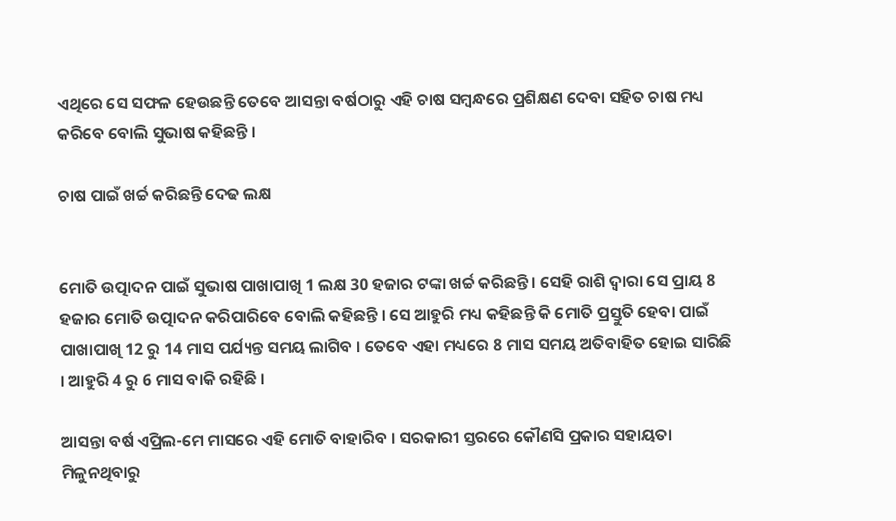ଏଥିରେ ସେ ସଫଳ ହେଉଛନ୍ତି ତେବେ ଆସନ୍ତା ବର୍ଷଠାରୁ ଏହି ଚାଷ ସମ୍ବନ୍ଧରେ ପ୍ରଶିକ୍ଷଣ ଦେବା ସହିତ ଚାଷ ମଧ୍ୟ କରିବେ ବୋଲି ସୁଭାଷ କହିଛନ୍ତି ।

ଚାଷ ପାଇଁ ଖର୍ଚ୍ଚ କରିଛନ୍ତି ଦେଢ ଲକ୍ଷ


ମୋତି ଉତ୍ପାଦନ ପାଇଁ ସୁଭାଷ ପାଖାପାଖି 1 ଲକ୍ଷ 30 ହଜାର ଟଙ୍କା ଖର୍ଚ୍ଚ କରିଛନ୍ତି । ସେହି ରାଶି ଦ୍ବାରା ସେ ପ୍ରାୟ 8 ହଜାର ମୋତି ଉତ୍ପାଦନ କରିପାରିବେ ବୋଲି କହିଛନ୍ତି । ସେ ଆହୁରି ମଧ୍ୟ କହିଛନ୍ତି କି ମୋତି ପ୍ରସ୍ତୁତି ହେବା ପାଇଁ ପାଖାପାଖି 12 ରୁ 14 ମାସ ପର୍ଯ୍ୟନ୍ତ ସମୟ ଲାଗିବ । ତେବେ ଏହା ମଧ୍ୟରେ 8 ମାସ ସମୟ ଅତିବାହିତ ହୋଇ ସାରିଛି । ଆହୁରି 4 ରୁ 6 ମାସ ବାକି ରହିଛି ।

ଆସନ୍ତା ବର୍ଷ ଏପ୍ରିଲ-ମେ ମାସରେ ଏହି ମୋତି ବାହାରିବ । ସରକାରୀ ସ୍ତରରେ କୌଣସି ପ୍ରକାର ସହାୟତା ମିଳୁନଥିବାରୁ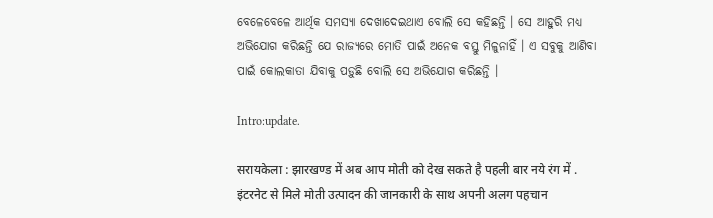ବେଳେବେଳେ ଆର୍ଥିକ ସମସ୍ୟା ଦେଖାଦେଇଥାଏ ବୋଲି ସେ କହିଛନ୍ତି । ସେ ଆହୁରି ମଧ୍ୟ ଅଭିଯୋଗ କରିଛନ୍ତି ଯେ ରାଜ୍ୟରେ ମୋତି ପାଇଁ ଅନେକ ବସ୍ତୁ ମିଳୁନାହିଁ । ଏ ସବୁକୁ ଆଣିବା ପାଇଁ କୋଲକାତା ଯିବାକୁ ପଡ଼ୁଛି ବୋଲି ସେ ଅଭିଯୋଗ କରିଛନ୍ତି ।

Intro:update.

सरायकेला : झारखण्ड में अब आप मोती को देख सकते है पहली बार नये रंग में . इंटरनेट से मिले मोती उत्पादन की जानकारी के साथ अपनी अलग पहचान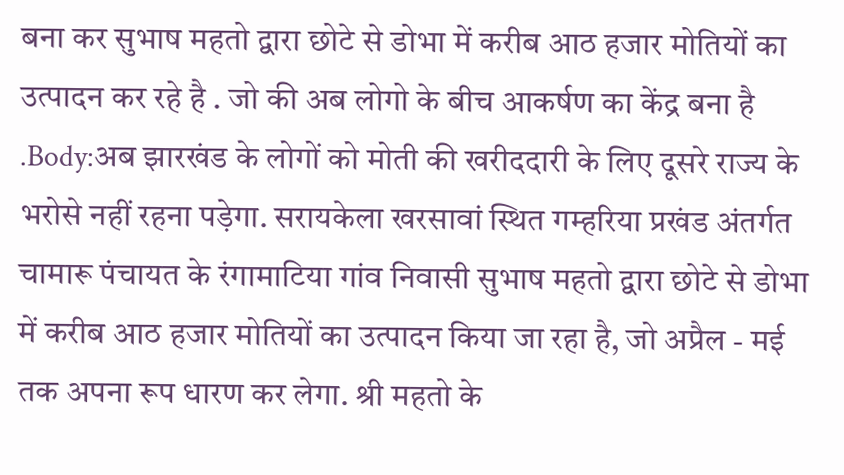बना कर सुभाष महतो द्वारा छोटे से डोभा में करीब आठ हजार मोतियों का उत्पादन कर रहे है . जो की अब लोगो के बीच आकर्षण का केंद्र बना है .Body:अब झारखंड के लोगों को मोती की खरीददारी के लिए दूसरे राज्य के भरोसे नहीं रहना पड़ेगा. सरायकेला खरसावां स्थित गम्हरिया प्रखंड अंतर्गत चामारू पंचायत के रंगामाटिया गांव निवासी सुभाष महतो द्वारा छोटे से डोभा में करीब आठ हजार मोतियों का उत्पादन किया जा रहा है, जो अप्रैल - मई तक अपना रूप धारण कर लेगा. श्री महतो के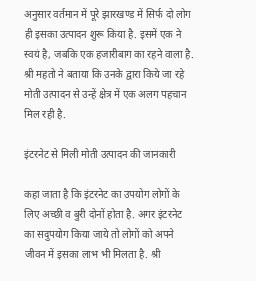अनुसार वर्तमान में पूरे झारखण्ड में सिर्फ दो लोग ही इसका उत्पादन शुरू किया है. इसमें एक ने स्वयं है, जबकि एक हजारीबाग का रहने वाला है. श्री महतो ने बताया कि उनके द्वारा किये जा रहे मोती उत्पादन से उन्हें क्षेत्र में एक अलग पहचान मिल रही है.

इंटरनेट से मिली मोती उत्पादन की जानकारी

कहा जाता है कि इंटरनेट का उपयोग लोगों के लिए अच्छी व बुरी दोनों होता है. अगर इंटरनेट का सदुपयोग किया जाये तो लोगों को अपने जीवन में इसका लाभ भी मिलता है. श्री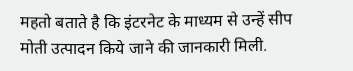महतो बताते है कि इंटरनेट के माध्यम से उन्हें सीप मोती उत्पादन किये जाने की जानकारी मिली.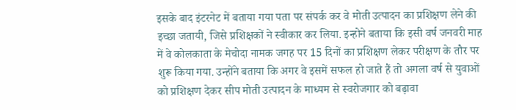इसके बाद इंटरनेट में बताया गया पता पर संपर्क कर वे मोती उत्पादन का प्रशिक्षण लेने की इच्छा जतायी, जिसे प्रशिक्षकों ने स्वीकार कर लिया. इन्होने बताया कि इसी वर्ष जनवरी माह में वे कोलकाता के मेचोदा नामक जगह पर 15 दिनों का प्रशिक्षण लेकर परीक्षण के तौर पर शुरू किया गया. उन्होंने बताया कि अगर वे इसमें सफल हो जाते हैं तो अगला वर्ष से युवाओं को प्रशिक्षण देकर सीप मोती उत्पादन के माध्यम से स्वरोजगार को बढ़ावा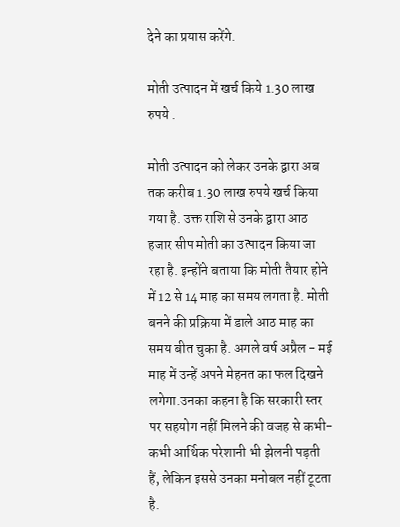देने का प्रयास करेंगे.

मोती उत्पादन में खर्च किये 1.30 लाख रुपये .

मोती उत्पादन को लेकर उनके द्वारा अब तक करीब 1.30 लाख रुपये खर्च किया गया है. उक्त राशि से उनके द्वारा आठ हजार सीप मोती का उत्पादन किया जा रहा है. इन्होंने बताया कि मोती तैयार होने में 12 से 14 माह का समय लगता है. मोती बनने की प्रक्रिया में डाले आठ माह का समय बीत चुका है. अगले वर्ष अप्रैल - मई माह में उन्हें अपने मेहनत का फल दिखने लगेगा.उनका कहना है कि सरकारी स्तर पर सहयोग नहीं मिलने की वजह से कभी-कभी आर्थिक परेशानी भी झेलनी पड़ती हैं, लेकिन इससे उनका मनोबल नहीं टूटता है.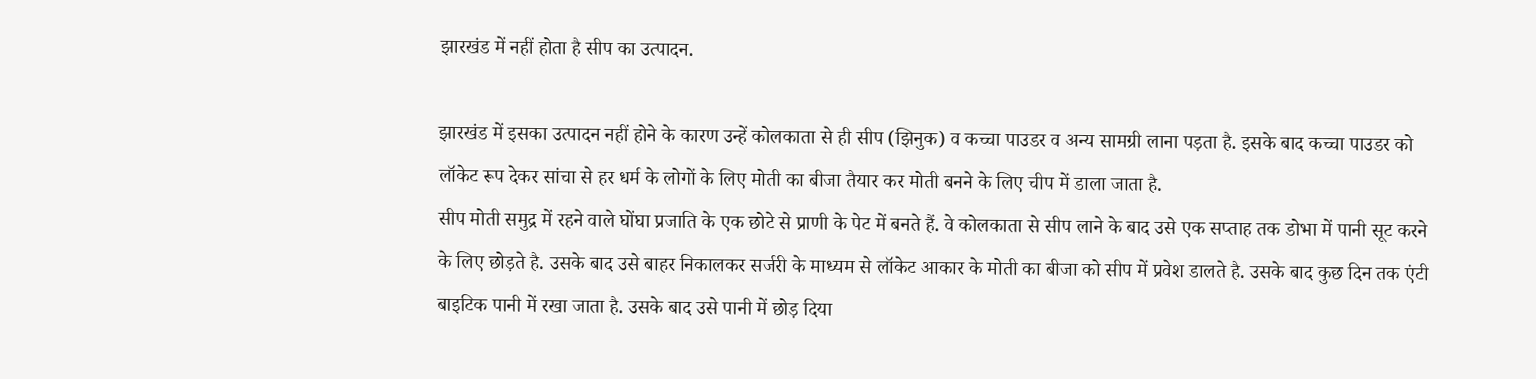झारखंड में नहीं होता है सीप का उत्पादन.

झारखंड में इसका उत्पादन नहीं होने के कारण उन्हें कोलकाता से ही सीप (झिनुक) व कच्चा पाउडर व अन्य सामग्री लाना पड़ता है. इसके बाद कच्चा पाउडर को लॉकेट रूप देकर सांचा से हर धर्म के लोगों के लिए मोती का बीजा तैयार कर मोती बनने के लिए चीप में डाला जाता है.
सीप मोती समुद्र में रहने वाले घोंघा प्रजाति के एक छोटे से प्राणी के पेट में बनते हैं. वे कोलकाता से सीप लाने के बाद उसे एक सप्ताह तक डोभा में पानी सूट करने के लिए छोड़ते है. उसके बाद उसे बाहर निकालकर सर्जरी के माध्यम से लॉकेट आकार के मोती का बीजा को सीप में प्रवेश डालते है. उसके बाद कुछ दिन तक एंटी बाइटिक पानी में रखा जाता है. उसके बाद उसे पानी में छोड़ दिया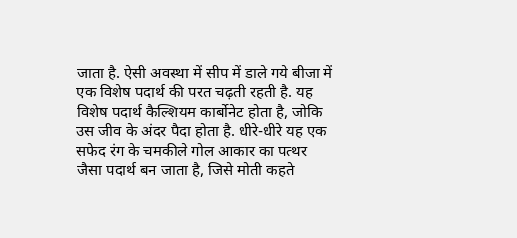जाता है. ऐसी अवस्था में सीप में डाले गये बीजा में एक विशेष पदार्थ की परत चढ़ती रहती है. यह विशेष पदार्थ कैल्शियम कार्बोनेट होता है, जोकि उस जीव के अंदर पैदा होता है. धीरे-धीरे यह एक सफेद रंग के चमकीले गोल आकार का पत्थर जैसा पदार्थ बन जाता है, जिसे मोती कहते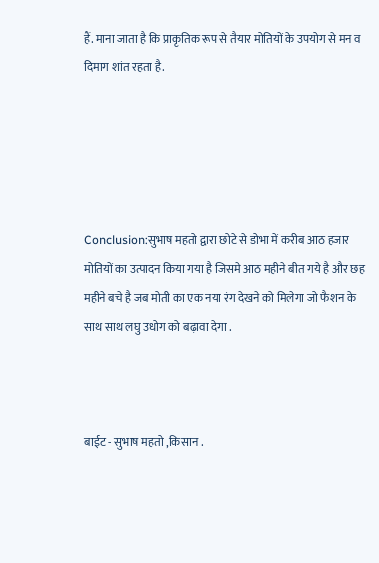हैं. माना जाता है कि प्राकृतिक रूप से तैयार मोतियों के उपयोग से मन व दिमाग शांत रहता है.





Conclusion:सुभाष महतो द्वारा छोटे से डोभा में करीब आठ हजार मोतियों का उत्पादन किया गया है जिसमे आठ महीने बीत गये है और छह महीने बचे है जब मोती का एक नया रंग देखने को मिलेगा जो फैशन के साथ साथ लघु उधोग को बढ़ावा देगा .



बाईट - सुभाष महतो ,किसान .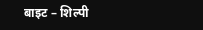बाइट – शिल्पी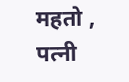महतो , पत्नी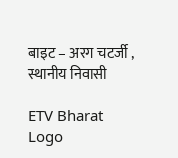बाइट – अरग चटर्जी , स्थानीय निवासी

ETV Bharat Logo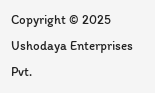Copyright © 2025 Ushodaya Enterprises Pvt.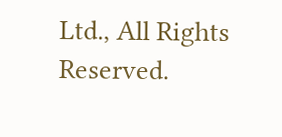Ltd., All Rights Reserved.